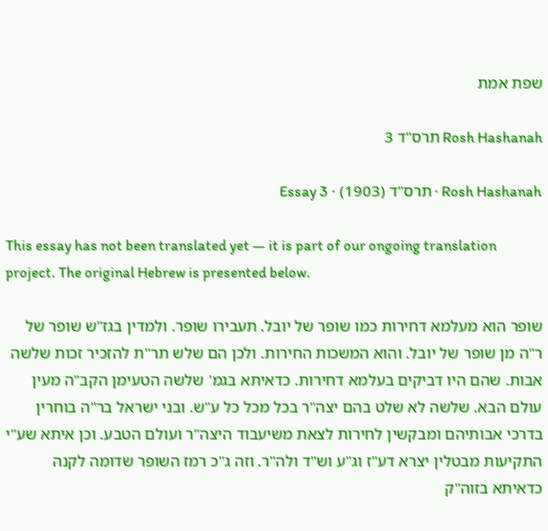שפת אמת

Rosh Hashanah תרס"ד 3

Rosh Hashanah · תרס"ד (1903) · Essay 3

This essay has not been translated yet — it is part of our ongoing translation project. The original Hebrew is presented below.

שופר הוא מעלמא דחירות כמו שופר של יובל. תעבירו שופר. ולמדין בגז"ש שופר של ר"ה מן שופר של יובל. והוא המשכות החירות. ולכן הם שלש תר"ת להזכיר זכות שלשה אבות. שהם היו דביקים בעלמא דחירות. כדאיתא בגמ' שלשה הטעימן הקב"ה מעין עולם הבא. שלשה לא שלט בהם יצה"ר בכל מכל כל ע"ש. ובני ישראל בר"ה בוחרין בדרכי אבותיהם ומבקשין לחירות לצאת משיעבוד היצה"ר ועולם הטבע. וכן איתא שע"י התקיעות מבטלין יצרא דע"ז וג"ע וש"ד ולה"ר. וזה ג"כ רמז השופר שדומה לקנה כדאיתא בזוה"ק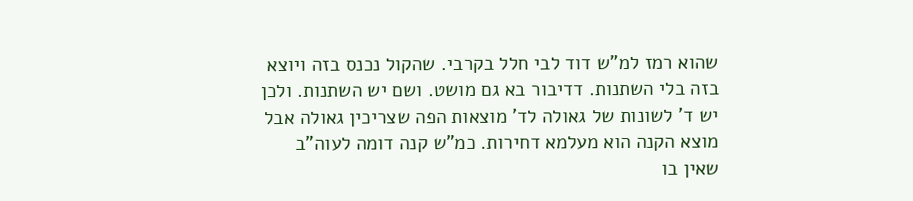שהוא רמז למ"ש דוד לבי חלל בקרבי. שהקול נכנס בזה ויוצא בזה בלי השתנות. דדיבור בא גם מושט. ושם יש השתנות. ולכן יש ד' לשונות של גאולה לד' מוצאות הפה שצריכין גאולה אבל מוצא הקנה הוא מעלמא דחירות. כמ"ש קנה דומה לעוה"ב שאין בו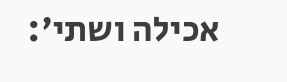אכילה ושתי':